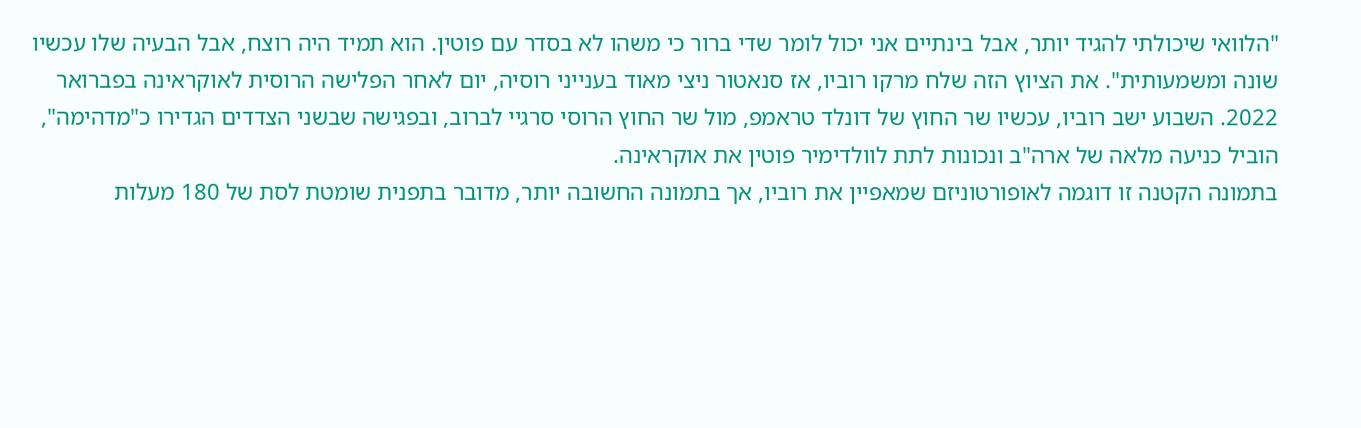"הלוואי שיכולתי להגיד יותר, אבל בינתיים אני יכול לומר שדי ברור כי משהו לא בסדר עם פוטין. הוא תמיד היה רוצח, אבל הבעיה שלו עכשיו שונה ומשמעותית". את הציוץ הזה שלח מרקו רוביו, אז סנאטור ניצי מאוד בענייני רוסיה, יום לאחר הפלישה הרוסית לאוקראינה בפברואר 2022. השבוע ישב רוביו, עכשיו שר החוץ של דונלד טראמפ, מול שר החוץ הרוסי סרגיי לברוב, ובפגישה שבשני הצדדים הגדירו כ"מדהימה", הוביל כניעה מלאה של ארה"ב ונכונות לתת לוולדימיר פוטין את אוקראינה.
בתמונה הקטנה זו דוגמה לאופורטוניזם שמאפיין את רוביו, אך בתמונה החשובה יותר, מדובר בתפנית שומטת לסת של 180 מעלות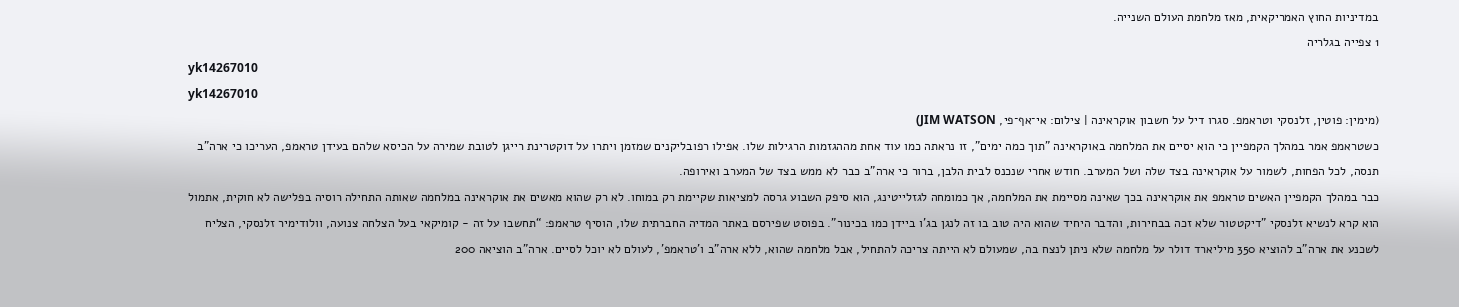במדיניות החוץ האמריקאית, מאז מלחמת העולם השנייה.
1 צפייה בגלריה
yk14267010
yk14267010
(מימין: פוטין, זלנסקי וטראמפ. סגרו דיל על חשבון אוקראינה | צילום: אי־אף־פי, JIM WATSON)
כשטראמפ אמר במהלך הקמפיין כי הוא יסיים את המלחמה באוקראינה "תוך כמה ימים", זו נראתה כמו עוד אחת מההגזמות הרגילות שלו. אפילו רפובליקנים שמזמן ויתרו על דוקטרינת רייגן לטובת שמירה על הכיסא שלהם בעידן טראמפ, העריכו כי ארה"ב תנסה, לכל הפחות, לשמור על אוקראינה בצד שלה ושל המערב. חודש אחרי שנכנס לבית הלבן, ברור כי ארה"ב כבר לא ממש בצד של המערב ואירופה.
כבר במהלך הקמפיין האשים טראמפ את אוקראינה בכך שאינה מסיימת את המלחמה, אך כמומחה לגזלייטינג, הוא סיפק השבוע גרסה למציאות שקיימת רק במוחו. לא רק שהוא מאשים את אוקראינה במלחמה שאותה התחילה רוסיה בפלישה לא חוקית, אתמול הוא קרא לנשיא זלנסקי "דיקטטור שלא זכה בבחירות, והדבר היחיד שהוא היה טוב בו זה לנגן בג'ו ביידן כמו בכינור". בפוסט שפירסם באתר המדיה החברתית שלו, הוסיף טראמפ: “תחשבו על זה - קומיקאי בעל הצלחה צנועה, וולודימיר זלנסקי, הצליח לשכנע את ארה”ב להוציא 350 מיליארד דולר על מלחמה שלא ניתן לנצח בה, שמעולם לא הייתה צריכה להתחיל, אבל מלחמה שהוא, ללא ארה”ב ו’טראמפ’, לעולם לא יוכל לסיים. ארה”ב הוציאה 200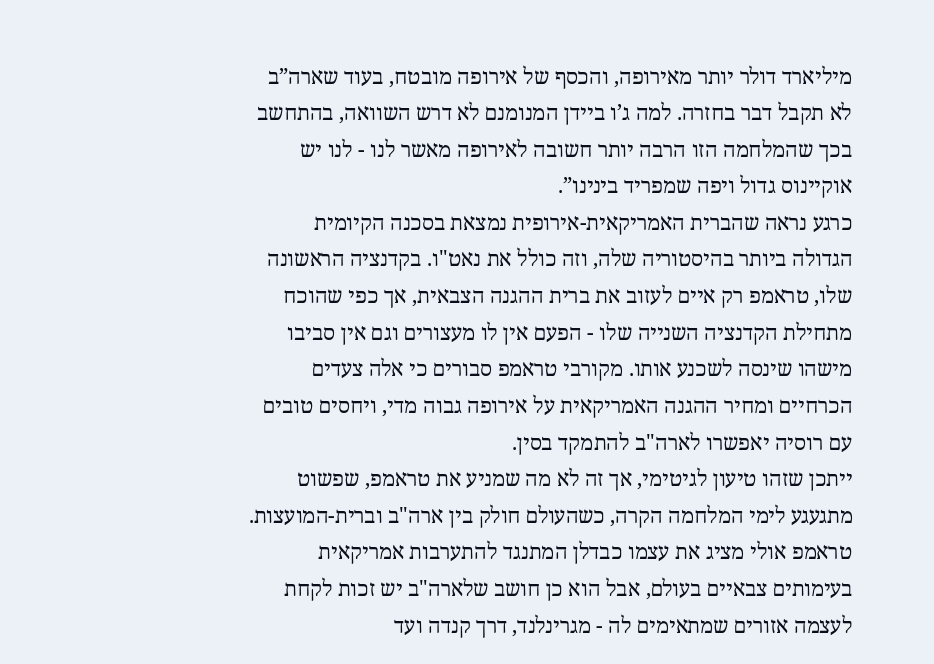מיליארד דולר יותר מאירופה, והכסף של אירופה מובטח, בעוד שארה”ב לא תקבל דבר בחזרה. למה ג’ו ביידן המנומנם לא דרש השוואה, בהתחשב בכך שהמלחמה הזו הרבה יותר חשובה לאירופה מאשר לנו - לנו יש אוקיינוס גדול ויפה שמפריד בינינו”.
כרגע נראה שהברית האמריקאית-אירופית נמצאת בסכנה הקיומית הגדולה ביותר בהיסטוריה שלה, וזה כולל את נאט"ו. בקדנציה הראשונה שלו, טראמפ רק איים לעזוב את ברית ההגנה הצבאית, אך כפי שהוכח מתחילת הקדנציה השנייה שלו - הפעם אין לו מעצורים וגם אין סביבו מישהו שינסה לשכנע אותו. מקורבי טראמפ סבורים כי אלה צעדים הכרחיים ומחיר ההגנה האמריקאית על אירופה גבוה מדי, ויחסים טובים עם רוסיה יאפשרו לארה"ב להתמקד בסין.
ייתכן שזהו טיעון לגיטימי, אך זה לא מה שמניע את טראמפ, שפשוט מתגעגע לימי המלחמה הקרה, כשהעולם חולק בין ארה"ב וברית-המועצות. טראמפ אולי מציג את עצמו כבדלן המתנגד להתערבות אמריקאית בעימותים צבאיים בעולם, אבל הוא כן חושב שלארה"ב יש זכות לקחת לעצמה אזורים שמתאימים לה - מגרינלנד, דרך קנדה ועד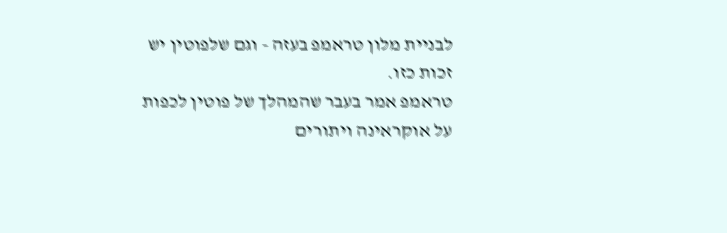לבניית מלון טראמפ בעזה - וגם שלפוטין יש זכות כזו.
טראמפ אמר בעבר שהמהלך של פוטין לכפות על אוקראינה ויתורים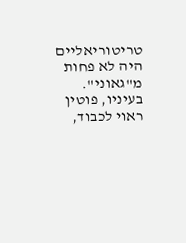טריטוריאליים היה לא פחות מ"גאוני". בעיניו, פוטין ראוי לכבוד,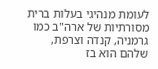לעומת מנהיגי בעלות ברית מסורתיות של ארה"ב כמו גרמניה, קנדה וצרפת, שלהם הוא בז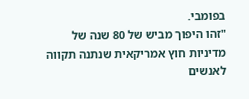בפומבי.
"זהו היפוך מביש של 80 שנה של מדיניות חוץ אמריקאית שנתנה תקווה לאנשים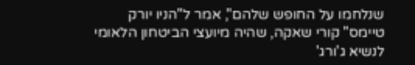שנלחמו על החופש שלהם", אמר ל"הניו יורק טיימס" קורי שאקה, שהיה מיועצי הביטחון הלאומי לנשיא ג'ורג'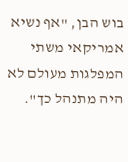בוש הבן, "אף נשיא אמריקאי משתי המפלגות מעולם לא היה מתנהל כך".